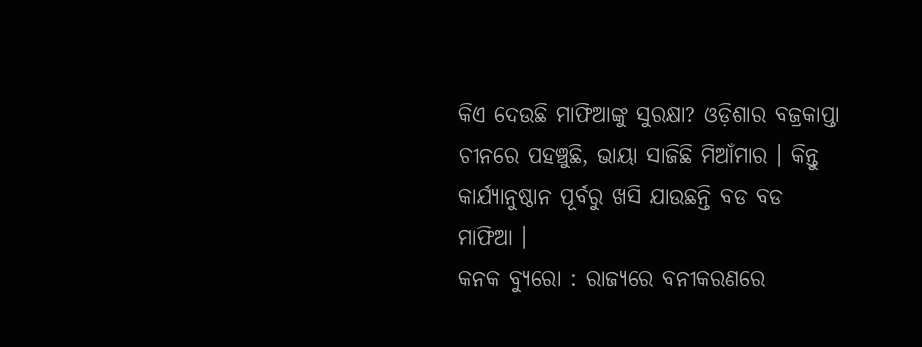କିଏ ଦେଉଛି ମାଫିଆଙ୍କୁ ସୁରକ୍ଷା? ଓଡ଼ିଶାର ବଜ୍ରକାପ୍ତା ଚୀନରେ ପହଞ୍ଚୁଛି, ଭାୟା ସାଜିଛି ମିଆଁମାର । କିନ୍ତୁ କାର୍ଯ୍ୟାନୁଷ୍ଠାନ ପୂର୍ବରୁ ଖସି ଯାଉଛନ୍ତି ବଡ ବଡ ମାଫିଆ ।
କନକ ବ୍ୟୁରୋ : ରାଜ୍ୟରେ ବନୀକରଣରେ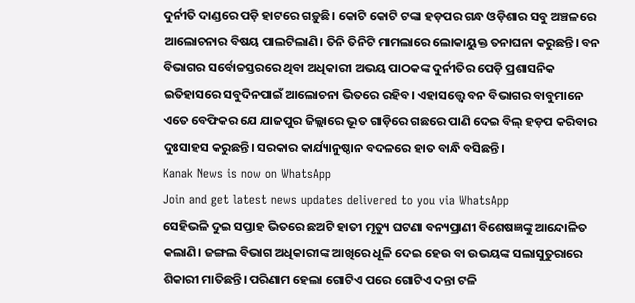ଦୁର୍ନୀତି ଦାଣ୍ଡରେ ପଡ଼ି ହାଟରେ ଗଡ଼ୁଛି। କୋଟି କୋଟି ଟଙ୍କା ହଡ଼ପର ଗନ୍ଧ ଓଡ଼ିଶାର ସବୁ ଅଞ୍ଚଳରେ ଆଲୋଚନାର ବିଷୟ ପାଲଟିଲାଣି। ତିନି ତିନିଟି ମାମଲାରେ ଲୋକାୟୁକ୍ତ ତନାଘନା କରୁଛନ୍ତି। ବନ ବିଭାଗର ସର୍ବୋଚ୍ଚସ୍ତରରେ ଥିବା ଅଧିକାରୀ ଅଭୟ ପାଠକଙ୍କ ଦୁର୍ନୀତିର ପେଡ଼ି ପ୍ରଶାସନିକ ଇତିହାସରେ ସବୁଦିନପାଇଁ ଆଲୋଚନା ଭିତରେ ରହିବ। ଏହାସତ୍ତ୍ବେ ବନ ବିଭାଗର ବାବୁମାନେ ଏତେ ବେଫିକର ଯେ ଯାଜପୁର ଜିଲ୍ଲାରେ ଭୂତ ଗାଡ଼ିରେ ଗଛରେ ପାଣି ଦେଇ ବିଲ୍ ହଡ଼ପ କରିବାର ଦୁଃସାହସ କରୁଛନ୍ତି। ସରକାର କାର୍ଯ୍ୟାନୁଷ୍ଠାନ ବଦଳରେ ହାତ ବାନ୍ଧି ବସିଛନ୍ତି।
Kanak News is now on WhatsApp
Join and get latest news updates delivered to you via WhatsApp
ସେହିଭଳି ଦୁଇ ସପ୍ତାହ ଭିତରେ ଛଅଟି ହାତୀ ମୃତ୍ୟୁ ଘଟଣା ବନ୍ୟପ୍ରାଣୀ ବିଶେଷଜ୍ଞଙ୍କୁ ଆନ୍ଦୋଳିତ କଲାଣି। ଜଙ୍ଗଲ ବିଭାଗ ଅଧିକାରୀଙ୍କ ଆଖିରେ ଧୂଳି ଦେଇ ହେଉ ବା ଉଭୟଙ୍କ ସଲାସୁତୁରାରେ ଶିକାରୀ ମାତିଛନ୍ତି। ପରିଣାମ ହେଲା ଗୋଟିଏ ପରେ ଗୋଟିଏ ଦନ୍ତା ଟଳି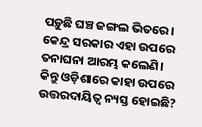ପଡ଼ୁଛି ଘଞ୍ଚ ଜଙ୍ଗଲ ଭିତରେ। କେନ୍ଦ୍ର ସରକାର ଏହା ଉପରେ ତନାଘନା ଆରମ୍ଭ କଲେଣି। କିନ୍ତୁ ଓଡ଼ିଶାରେ କାହା ଉପରେ ଉତ୍ତରଦାୟିତ୍ବ ନ୍ୟସ୍ତ ହୋଇଛି?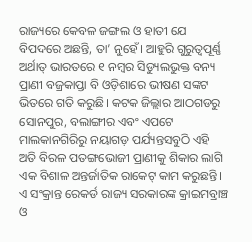ରାଜ୍ୟରେ କେବଳ ଜଙ୍ଗଲ ଓ ହାତୀ ଯେ ବିପଦରେ ଅଛନ୍ତି, ତା’ ନୁହେଁ। ଆହୁରି ଗୁରୁତ୍ବପୂର୍ଣ୍ଣ ଅର୍ଥାତ୍ ଭାରତରେ ୧ ନମ୍ବର ସିଡ୍ୟୁଲଭୁକ୍ତ ବନ୍ୟ ପ୍ରାଣୀ ବଜ୍ରକାପ୍ତା ବି ଓଡ଼ିଶାରେ ଭୀଷଣ ସଙ୍କଟ ଭିତରେ ଗତି କରୁଛି। କଟକ ଜିଲ୍ଲାର ଆଠଗଡରୁ ସୋନପୁର, ବଲାଙ୍ଗୀର ଏବଂ ଏପଟେ ମାଲକାନଗିରିରୁ ନୟାଗଡ଼ ପର୍ଯ୍ୟନ୍ତସବୁଠି ଏହି ଅତି ବିରଳ ପତଙ୍ଗଭୋଜୀ ପ୍ରାଣୀକୁ ଶିକାର ଲାଗି ଏକ ବିଶାଳ ଅନ୍ତର୍ଜାତିକ ରାକେଟ୍ କାମ କରୁଛନ୍ତି। ଏ ସଂକ୍ରାନ୍ତ ରେକର୍ଡ ରାଜ୍ୟ ସରକାରଙ୍କ କ୍ରାଇମବ୍ରାଞ୍ଚ ଓ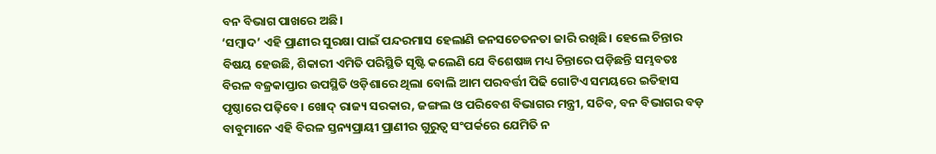ବନ ବିଭାଗ ପାଖରେ ଅଛି।
‘ସମ୍ବାଦ’ ଏହି ପ୍ରାଣୀର ସୁରକ୍ଷା ପାଇଁ ପନ୍ଦରମାସ ହେଲାଣି ଜନସଚେତନତା ଜାରି ରଖିଛି। ହେଲେ ଚିନ୍ତାର ବିଷୟ ହେଉଛି, ଶିକାରୀ ଏମିତି ପରିସ୍ଥିତି ସୃଷ୍ଟି କଲେଣି ଯେ ବିଶେଷଜ୍ଞ ମଧ୍ୟ ଚିନ୍ତାରେ ପଡ଼ିଛନ୍ତି ସମ୍ଭବତଃ ବିରଳ ବଜ୍ରକାପ୍ତାର ଉପସ୍ଥିତି ଓଡ଼ିଶାରେ ଥିଲା ବୋଲି ଆମ ପରବର୍ତ୍ତୀ ପିଢି ଗୋଟିଏ ସମୟରେ ଇତିହାସ ପୃଷ୍ଠାରେ ପଢ଼ିବେ। ଖୋଦ୍ ରାଜ୍ୟ ସରକାର, ଜଙ୍ଗଲ ଓ ପରିବେଶ ବିଭାଗର ମନ୍ତ୍ରୀ, ସଚିବ, ବନ ବିଭାଗର ବଡ଼ ବାବୁମାନେ ଏହି ବିରଳ ସ୍ତନ୍ୟପ୍ରାୟୀ ପ୍ରାଣୀର ଗୁରୁତ୍ବ ସଂପର୍କରେ ଯେମିତି ନ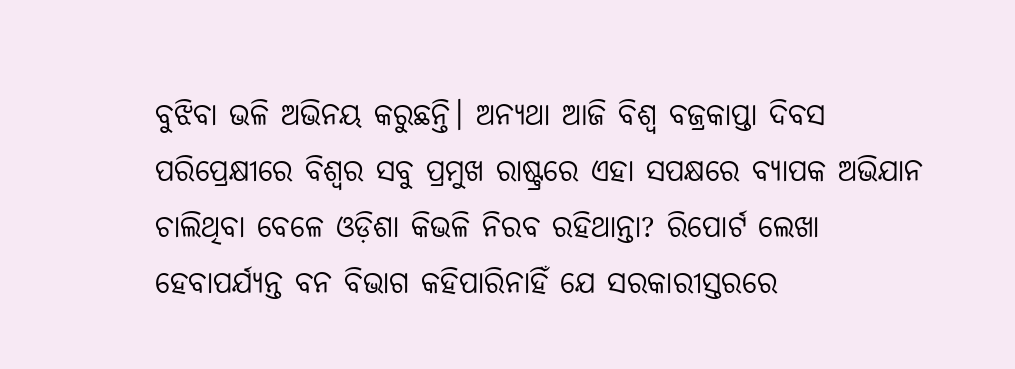ବୁଝିବା ଭଳି ଅଭିନୟ କରୁଛନ୍ତି। ଅନ୍ୟଥା ଆଜି ବିଶ୍ବ ବଜ୍ରକାପ୍ତା ଦିବସ ପରିପ୍ରେକ୍ଷୀରେ ବିଶ୍ବର ସବୁ ପ୍ରମୁଖ ରାଷ୍ଟ୍ରରେ ଏହା ସପକ୍ଷରେ ବ୍ୟାପକ ଅଭିଯାନ ଚାଲିଥିବା ବେଳେ ଓଡ଼ିଶା କିଭଳି ନିରବ ରହିଥାନ୍ତା? ରିପୋର୍ଟ ଲେଖା ହେବାପର୍ଯ୍ୟନ୍ତ ବନ ବିଭାଗ କହିପାରିନାହିଁ ଯେ ସରକାରୀସ୍ତରରେ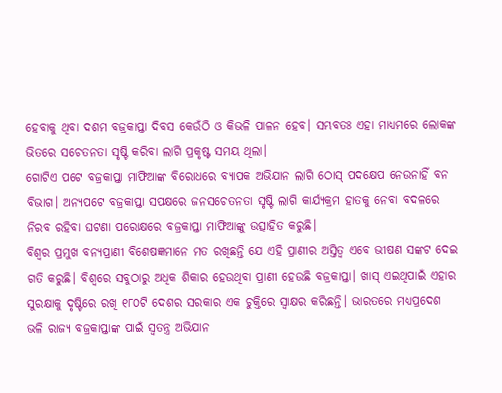ହେବାକୁ ଥିବା ଦଶମ ବଜ୍ରକାପ୍ତା ଦିବସ କେଉଁଠି ଓ କିଭଳି ପାଳନ ହେବ। ସମ୍ଭବତଃ ଏହା ମାଧ୍ୟମରେ ଲୋକଙ୍କ ଭିତରେ ସଚେତନତା ସୃଷ୍ଟି କରିବା ଲାଗି ପ୍ରକୃଷ୍ଟ ସମୟ ଥିଲା।
ଗୋଟିଏ ପଟେ ବଜ୍ରକାପ୍ତା ମାଫିଆଙ୍କ ବିରୋଧରେ ବ୍ୟାପକ ଅଭିଯାନ ଲାଗି ଠୋସ୍ ପଦକ୍ଷେପ ନେଉନାହିଁ ବନ ବିଭାଗ। ଅନ୍ୟପଟେ ବଜ୍ରକାପ୍ତା ସପକ୍ଷରେ ଜନସଚେତନତା ସୃଷ୍ଟି ଲାଗି କାର୍ଯ୍ୟକ୍ରମ ହାତକୁ ନେବା ବଦଳରେ ନିରବ ରହିବା ଘଟଣା ପରୋକ୍ଷରେ ବଜ୍ରକାପ୍ତା ମାଫିଆଙ୍କୁ ଉତ୍ସାହିତ କରୁଛି।
ବିଶ୍ବର ପ୍ରମୁଖ ବନ୍ୟପ୍ରାଣୀ ବିଶେଷଜ୍ଞମାନେ ମତ ରଖିଛନ୍ତି ଯେ ଏହି ପ୍ରାଣୀର ଅସ୍ତିତ୍ବ ଏବେ ଭୀଷଣ ସଙ୍କଟ ଦେଇ ଗତି କରୁଛି। ବିଶ୍ବରେ ସବୁଠାରୁ ଅଧିକ ଶିକାର ହେଉଥିବା ପ୍ରାଣୀ ହେଉଛି ବଜ୍ରକାପ୍ତା। ଖାସ୍ ଏଇଥିପାଇଁ ଏହାର ସୁରକ୍ଷାକୁ ଦୃଷ୍ଟିରେ ରଖି ୧୮୦ଟି ଦେଶର ସରକାର ଏକ ଚୁକ୍ତିରେ ସ୍ବାକ୍ଷର କରିଛନ୍ତି। ଭାରତରେ ମଧ୍ୟପ୍ରଦେଶ ଭଳି ରାଜ୍ୟ ବଜ୍ରକାପ୍ତାଙ୍କ ପାଇଁ ସ୍ବତନ୍ତ୍ର ଅଭିଯାନ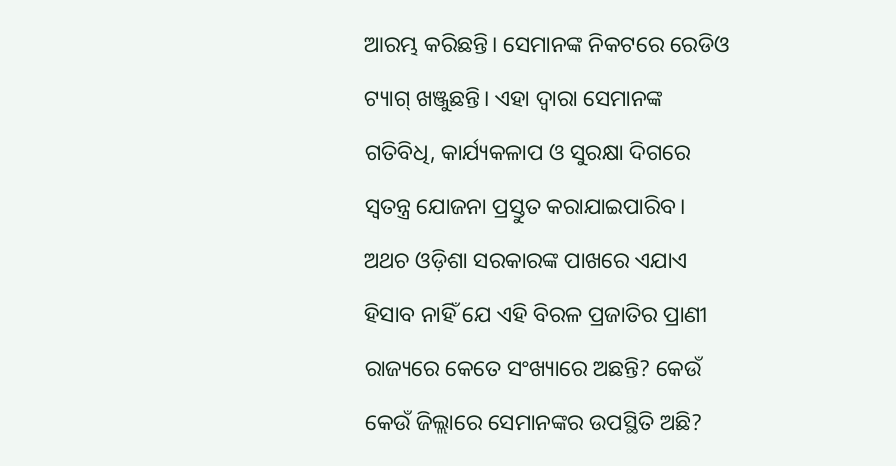ଆରମ୍ଭ କରିଛନ୍ତି। ସେମାନଙ୍କ ନିକଟରେ ରେଡିଓ ଟ୍ୟାଗ୍ ଖଞ୍ଜୁଛନ୍ତି। ଏହା ଦ୍ବାରା ସେମାନଙ୍କ ଗତିବିଧି, କାର୍ଯ୍ୟକଳାପ ଓ ସୁରକ୍ଷା ଦିଗରେ ସ୍ବତନ୍ତ୍ର ଯୋଜନା ପ୍ରସ୍ତୁତ କରାଯାଇପାରିବ।
ଅଥଚ ଓଡ଼ିଶା ସରକାରଙ୍କ ପାଖରେ ଏଯାଏ ହିସାବ ନାହିଁ ଯେ ଏହି ବିରଳ ପ୍ରଜାତିର ପ୍ରାଣୀ ରାଜ୍ୟରେ କେତେ ସଂଖ୍ୟାରେ ଅଛନ୍ତି? କେଉଁ କେଉଁ ଜିଲ୍ଲାରେ ସେମାନଙ୍କର ଉପସ୍ଥିତି ଅଛି?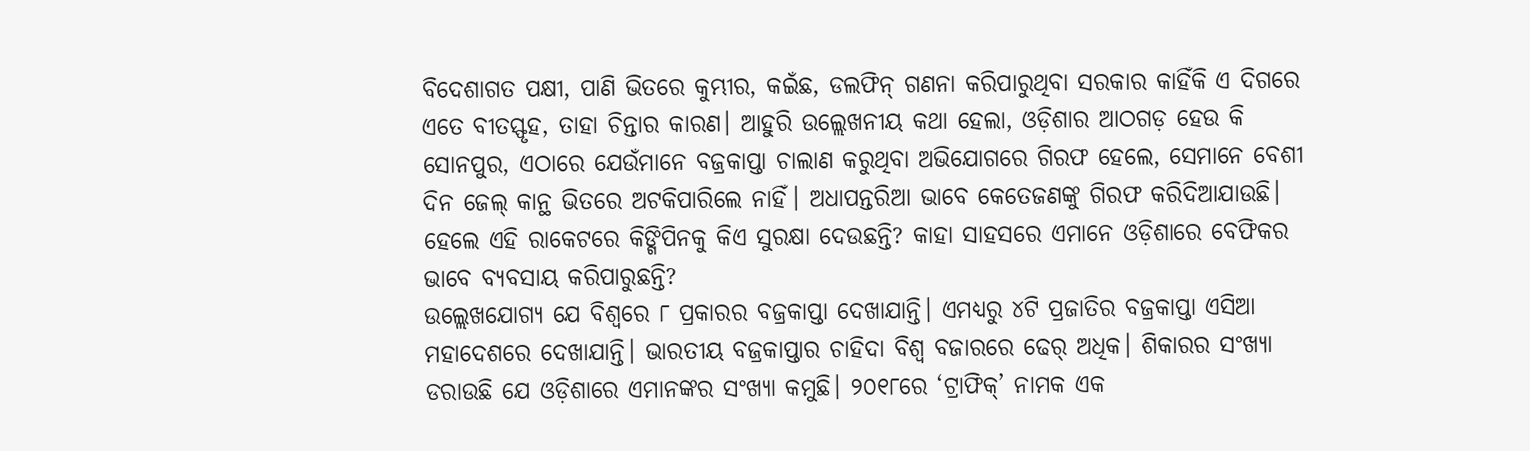ବିଦେଶାଗତ ପକ୍ଷୀ, ପାଣି ଭିତରେ କୁମ୍ଭୀର, କଇଁଛ, ଡଲଫିନ୍ ଗଣନା କରିପାରୁଥିବା ସରକାର କାହିଁକି ଏ ଦିଗରେ ଏତେ ବୀତସ୍ଫୃହ, ତାହା ଚିନ୍ତାର କାରଣ। ଆହୁରି ଉଲ୍ଲେଖନୀୟ କଥା ହେଲା, ଓଡ଼ିଶାର ଆଠଗଡ଼ ହେଉ କି ସୋନପୁର, ଏଠାରେ ଯେଉଁମାନେ ବଜ୍ରକାପ୍ତା ଚାଲାଣ କରୁଥିବା ଅଭିଯୋଗରେ ଗିରଫ ହେଲେ, ସେମାନେ ବେଶୀ ଦିନ ଜେଲ୍ କାନ୍ଥ ଭିତରେ ଅଟକିପାରିଲେ ନାହିଁ। ଅଧାପନ୍ତରିଆ ଭାବେ କେତେଜଣଙ୍କୁ ଗିରଫ କରିଦିଆଯାଉଛି। ହେଲେ ଏହି ରାକେଟରେ କିଙ୍ଗିପିନକୁ କିଏ ସୁରକ୍ଷା ଦେଉଛନ୍ତି? କାହା ସାହସରେ ଏମାନେ ଓଡ଼ିଶାରେ ବେଫିକର ଭାବେ ବ୍ୟବସାୟ କରିପାରୁଛନ୍ତି?
ଉଲ୍ଲେଖଯୋଗ୍ୟ ଯେ ବିଶ୍ବରେ ୮ ପ୍ରକାରର ବଜ୍ରକାପ୍ତା ଦେଖାଯାନ୍ତି। ଏମଧ୍ୟରୁ ୪ଟି ପ୍ରଜାତିର ବଜ୍ରକାପ୍ତା ଏସିଆ ମହାଦେଶରେ ଦେଖାଯାନ୍ତି। ଭାରତୀୟ ବଜ୍ରକାପ୍ତାର ଚାହିଦା ବିଶ୍ବ ବଜାରରେ ଢେର୍ ଅଧିକ। ଶିକାରର ସଂଖ୍ୟା ଡରାଉଛି ଯେ ଓଡ଼ିଶାରେ ଏମାନଙ୍କର ସଂଖ୍ୟା କମୁଛି। ୨୦୧୮ରେ ‘ଟ୍ରାଫିକ୍’ ନାମକ ଏକ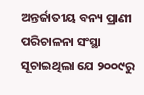ଅନ୍ତର୍ଜାତୀୟ ବନ୍ୟ ପ୍ରାଣୀ ପରିଚାଳନା ସଂସ୍ଥା ସୂଚାଇଥିଲା ଯେ ୨୦୦୯ରୁ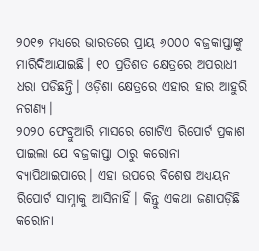୨୦୧୭ ମଧ୍ୟରେ ଭାରତରେ ପ୍ରାୟ ୬୦୦୦ ବଜ୍ରକାପ୍ତାଙ୍କୁ ମାରିଦିଆଯାଇଛି। ୧୦ ପ୍ରତିଶତ କ୍ଷେତ୍ରରେ ଅପରାଧୀ ଧରା ପଡିଛନ୍ତି। ଓଡ଼ିଶା କ୍ଷେତ୍ରରେ ଏହାର ହାର ଆହୁରି ନଗଣ୍ୟ।
୨୦୨୦ ଫେବ୍ରୁଆରି ମାସରେ ଗୋଟିଏ ରିପୋର୍ଟ ପ୍ରକାଶ ପାଇଲା ଯେ ବଜ୍ରକାପ୍ତା ଠାରୁ କରୋନା ବ୍ୟାପିଥାଇପାରେ। ଏହା ଉପରେ ବିଶେଷ ଅଧ୍ୟୟନ ରିପୋର୍ଟ ସାମ୍ନାକୁ ଆସିନାହିଁ। କିନ୍ତୁ ଏକଥା ଜଣାପଡ଼ିଛି କରୋନା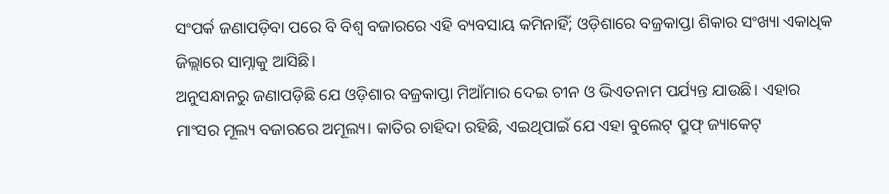ସଂପର୍କ ଜଣାପଡ଼ିବା ପରେ ବି ବିଶ୍ବ ବଜାରରେ ଏହି ବ୍ୟବସାୟ କମିନାହିଁ; ଓଡ଼ିଶାରେ ବଜ୍ରକାପ୍ତା ଶିକାର ସଂଖ୍ୟା ଏକାଧିକ ଜିଲ୍ଲାରେ ସାମ୍ନାକୁ ଆସିଛି।
ଅନୁସନ୍ଧାନରୁ ଜଣାପଡ଼ିଛି ଯେ ଓଡ଼ିଶାର ବଜ୍ରକାପ୍ତା ମିଆଁମାର ଦେଇ ଚୀନ ଓ ଭିଏତନାମ ପର୍ଯ୍ୟନ୍ତ ଯାଉଛି। ଏହାର ମାଂସର ମୂଲ୍ୟ ବଜାରରେ ଅମୂଲ୍ୟ। କାତିର ଚାହିଦା ରହିଛି, ଏଇଥିପାଇଁ ଯେ ଏହା ବୁଲେଟ୍ ପ୍ରୁଫ୍ ଜ୍ୟାକେଟ୍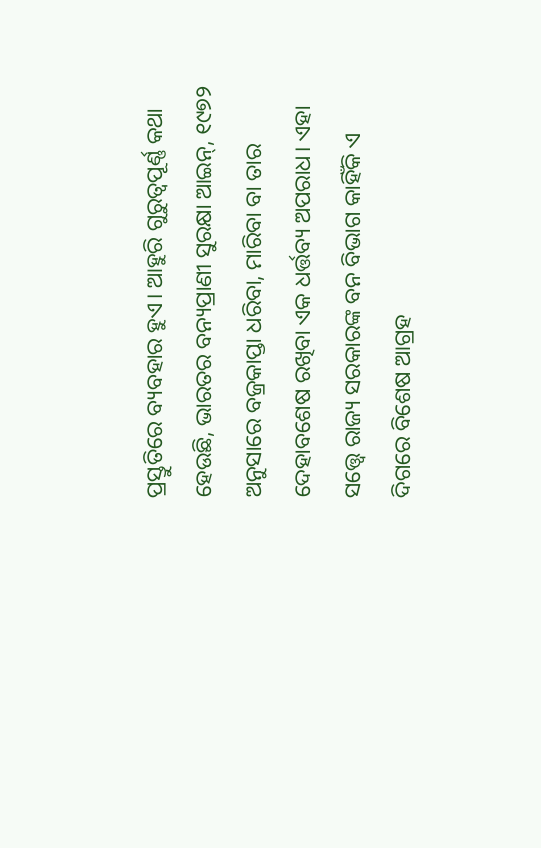ପ୍ରସ୍ତୁତିରେ ବ୍ୟବହାର ହୁଏ। ଆହୁରି ଗୁରୁତ୍ବପୂର୍ଣ୍ଣ କଥା ହେଉଛି, ଭାରତର ବନ୍ୟପ୍ରାଣୀ ସୁରକ୍ଷା ଆଇନ୍, ୧୯୭୨ ଅନୁସାରେ ବଜ୍ରକାପ୍ତା ଧରିବା, ମାରିବା ବା ତାର ଦେହାବଶେଷ ରଖିବା ଏକ ଧର୍ତ୍ତବ୍ୟ ଅପରାଧ। ଏହା ସତ୍ତ୍ବେ ରାଜ୍ୟ ସରକାରଙ୍କ ବନ ବିଭାଗ କାହିଁକି ଏ ଦିଗରେ ବିଶେଷ ଆଗ୍ରହ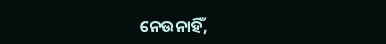ନେଉନାହିଁ,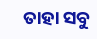ତାହା ସବୁ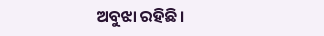ଅବୁଝା ରହିଛି।